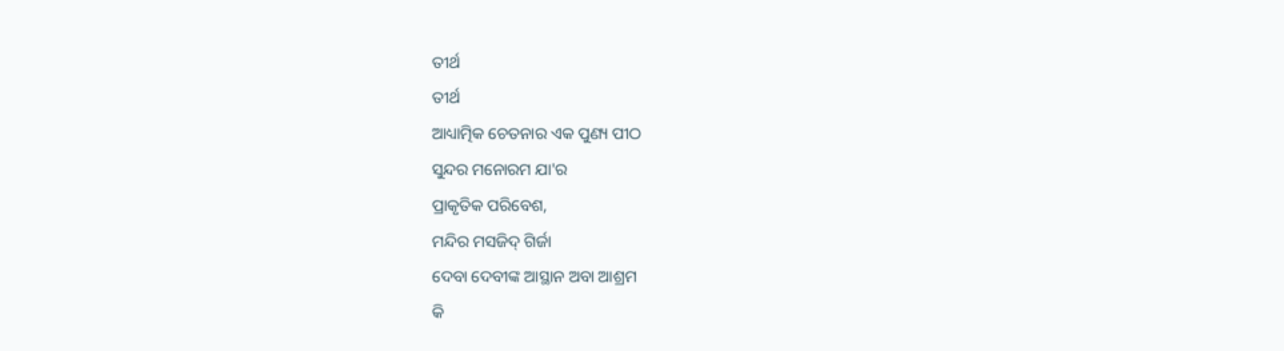ତୀର୍ଥ
ତୀର୍ଥ
ଆଧ୍ୟାତ୍ମିକ ଚେତନାର ଏକ ପୁଣ୍ୟ ପୀଠ
ସୁନ୍ଦର ମନୋରମ ଯା'ର
ପ୍ରାକୃତିକ ପରିବେଶ,
ମନ୍ଦିର ମସଜିଦ୍ ଗିର୍ଜା
ଦେବା ଦେବୀଙ୍କ ଆସ୍ଥାନ ଅବା ଆଶ୍ରମ
କି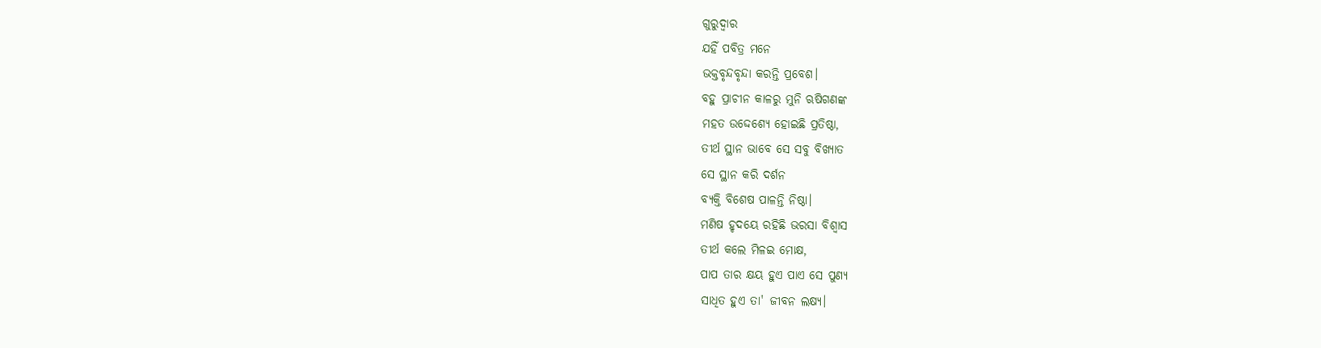ଗୁରୁଦ୍ଵାର
ଯହିଁ ପବିତ୍ର ମନେ
ଭକ୍ତବୃନ୍ଦବୃନ୍ଦା କରନ୍ତି ପ୍ରବେଶ।
ବହୁ ପ୍ରାଚୀନ କାଳରୁ ମୁନି ଋଷିଗଣଙ୍କ
ମହତ ଉଦ୍ଦେଶ୍ୟେ ହୋଇଛି ପ୍ରତିଷ୍ଠା,
ତୀର୍ଥ ସ୍ଥାନ ଭାବେ ସେ ସବୁ ବିଖ୍ୟାତ
ସେ ସ୍ଥାନ କରି ଦର୍ଶନ
ବ୍ୟକ୍ତି ବିଶେଷ ପାଳନ୍ତି ନିଷ୍ଠା।
ମଣିଷ ହୃଦୟେ ରହିଛି ଭରସା ବିଶ୍ଵାସ
ତୀର୍ଥ କଲେ ମିଳଇ ମୋକ୍ଷ,
ପାପ ତାର କ୍ଷୟ ହୁଏ ପାଏ ସେ ପୁଣ୍ୟ
ସାଧିତ ହୁଏ ତା' ଜୀବନ ଲକ୍ଷ୍ୟ।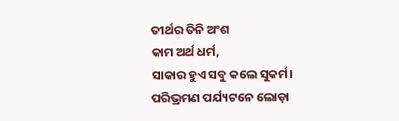ତୀର୍ଥର ତିନି ଅଂଶ
କାମ ଅର୍ଥ ଧର୍ମ,
ସାକାର ହୁଏ ସବୁ କଲେ ସୁକର୍ମ।
ପରିଭ୍ରମଣ ପର୍ଯ୍ୟଟନେ ଲୋଡ଼ା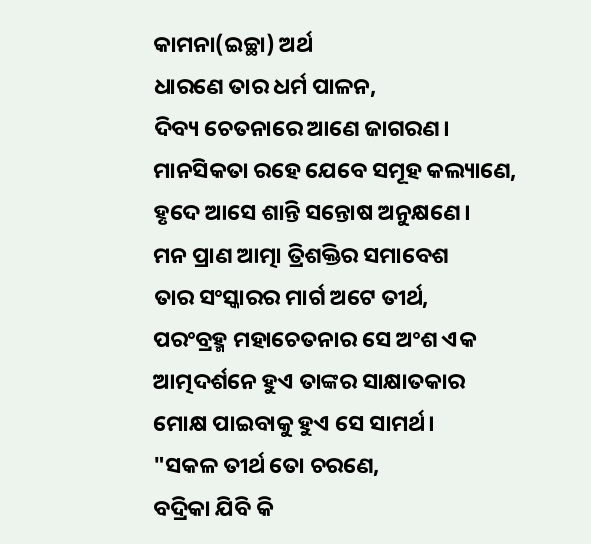କାମନା(ଇଚ୍ଛା) ଅର୍ଥ
ଧାରଣେ ତାର ଧର୍ମ ପାଳନ,
ଦିବ୍ୟ ଚେତନାରେ ଆଣେ ଜାଗରଣ।
ମାନସିକତା ରହେ ଯେବେ ସମୂହ କଲ୍ୟାଣେ,
ହୃଦେ ଆସେ ଶାନ୍ତି ସନ୍ତୋଷ ଅନୁକ୍ଷଣେ।
ମନ ପ୍ରାଣ ଆତ୍ମା ତ୍ରିଶକ୍ତିର ସମାବେଶ
ତାର ସଂସ୍କାରର ମାର୍ଗ ଅଟେ ତୀର୍ଥ,
ପରଂବ୍ରହ୍ମ ମହାଚେତନାର ସେ ଅଂଶ ଏକ
ଆତ୍ମଦର୍ଶନେ ହୁଏ ତାଙ୍କର ସାକ୍ଷାତକାର
ମୋକ୍ଷ ପାଇବାକୁ ହୁଏ ସେ ସାମର୍ଥ।
"ସକଳ ତୀର୍ଥ ତୋ ଚରଣେ,
ବଦ୍ରିକା ଯିବି କି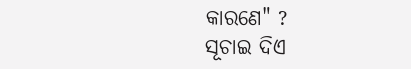କାରଣେ" ?
ସୂଚାଇ ଦିଏ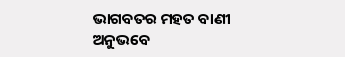ଭାଗବତର ମହତ ବାଣୀ
ଅନୁଭବେ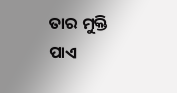ତାର ମୁକ୍ତି ପାଏ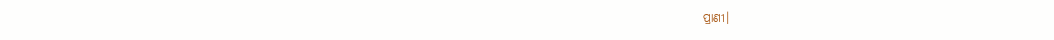ପ୍ରାଣୀ।